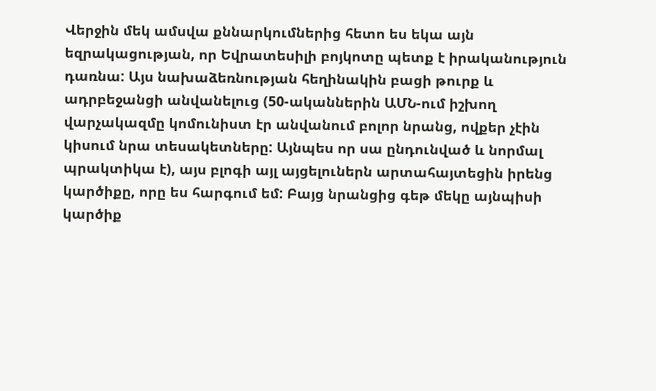Վերջին մեկ ամսվա քննարկումներից հետո ես եկա այն եզրակացության, որ Եվրատեսիլի բոյկոտը պետք է իրականություն դառնա: Այս նախաձեռնության հեղինակին բացի թուրք և ադրբեջանցի անվանելուց (50-ականներին ԱՄՆ-ում իշխող վարչակազմը կոմունիստ էր անվանում բոլոր նրանց, ովքեր չէին կիսում նրա տեսակետները: Այնպես որ սա ընդունված և նորմալ պրակտիկա է), այս բլոգի այլ այցելուներն արտահայտեցին իրենց կարծիքը, որը ես հարգում եմ: Բայց նրանցից գեթ մեկը այնպիսի կարծիք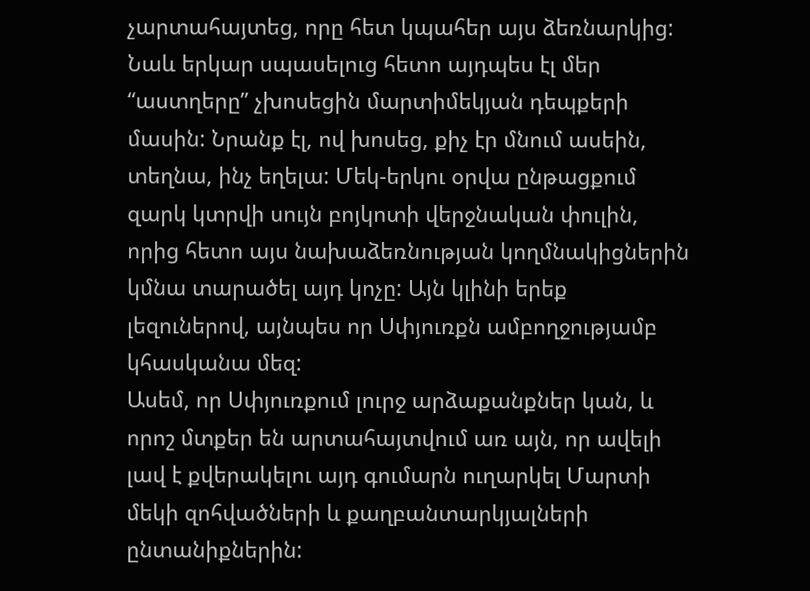չարտահայտեց, որը հետ կպահեր այս ձեռնարկից: Նաև երկար սպասելուց հետո այդպես էլ մեր “աստղերը” չխոսեցին մարտիմեկյան դեպքերի մասին: Նրանք էլ, ով խոսեց, քիչ էր մնում ասեին, տեղնա, ինչ եղելա: Մեկ-երկու օրվա ընթացքում զարկ կտրվի սույն բոյկոտի վերջնական փուլին, որից հետո այս նախաձեռնության կողմնակիցներին կմնա տարածել այդ կոչը: Այն կլինի երեք լեզուներով, այնպես որ Սփյուռքն ամբողջությամբ կհասկանա մեզ:
Ասեմ, որ Սփյուռքում լուրջ արձաքանքներ կան, և որոշ մտքեր են արտահայտվում առ այն, որ ավելի լավ է քվերակելու այդ գումարն ուղարկել Մարտի մեկի զոհվածների և քաղբանտարկյալների ընտանիքներին: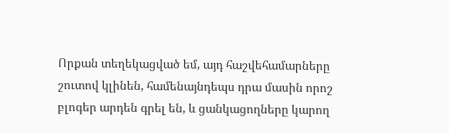Որքան տեղեկացված եմ, այդ հաշվեհամարները շուտով կլինեն, համենայնդեպս դրա մասին որոշ բլոգեր արդեն գրել են, և ցանկացողները կարող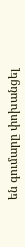են գումարը փոխանցել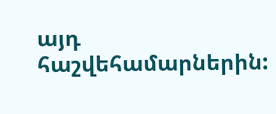այդ հաշվեհամարներին: